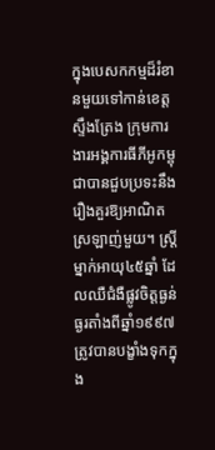ក្នុងបេសកកម្មដ៏រំខានមួយទៅកាន់ខេត្តស្ទឹងត្រែង ក្រុមការងារអង្គការធីភីអូកម្ពុជាបានជួបប្រទះនឹងរឿងគួរឱ្យអាណិតស្រឡាញ់មួយ។ ស្ត្រីម្នាក់អាយុ៤៥ឆ្នាំ ដែលឈឺជំងឺផ្លូវចិត្តធ្ងន់ធ្ងរតាំងពីឆ្នាំ១៩៩៧ ត្រូវបានបង្ខាំងទុកក្នុង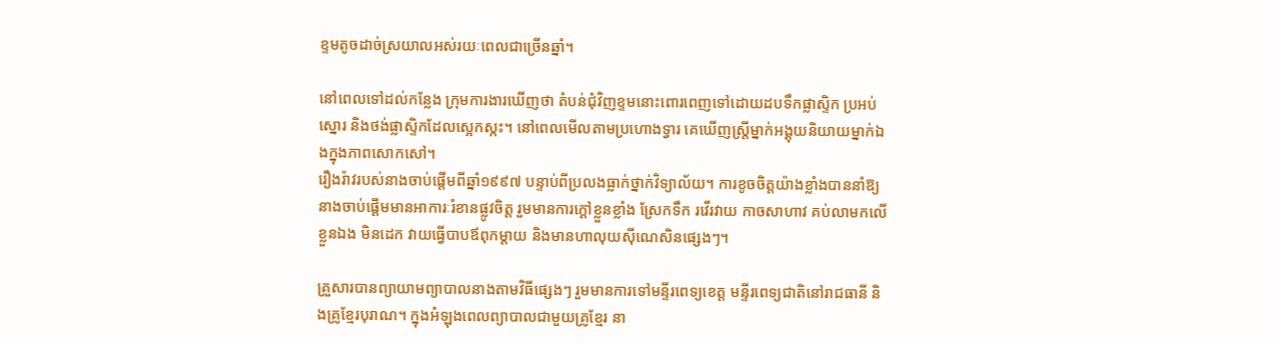ខ្ទមតូចដាច់ស្រយាលអស់រយៈពេលជាច្រើនឆ្នាំ។

នៅពេលទៅដល់កន្លែង ក្រុមការងារឃើញថា តំបន់ជុំវិញខ្ទមនោះពោរពេញទៅដោយដបទឹកផ្លាស្ទិក ប្រអប់ស្នោរ និងថង់ផ្លាស្ទិកដែលស្អេកស្កះ។ នៅពេលមើលតាមប្រហោងទ្វារ គេឃើញស្ត្រីម្នាក់អង្គុយនិយាយម្នាក់ឯងក្នុងភាពសោកសៅ។
រឿងរ៉ាវរបស់នាងចាប់ផ្តើមពីឆ្នាំ១៩៩៧ បន្ទាប់ពីប្រលងធ្លាក់ថ្នាក់វិទ្យាល័យ។ ការខូចចិត្តយ៉ាងខ្លាំងបាននាំឱ្យនាងចាប់ផ្តើមមានអាការៈរំខានផ្លូវចិត្ត រួមមានការក្តៅខ្លួនខ្លាំង ស្រែកទឹក រវើរវាយ កាចសាហាវ គប់លាមកលើខ្លួនឯង មិនដេក វាយធ្វើបាបឪពុកម្តាយ និងមានហាលុយស៊ីណេសិនផ្សេងៗ។

គ្រួសារបានព្យាយាមព្យាបាលនាងតាមវិធីផ្សេងៗ រួមមានការទៅមន្ទីរពេទ្យខេត្ត មន្ទីរពេទ្យជាតិនៅរាជធានី និងគ្រូខ្មែរបុរាណ។ ក្នុងអំឡុងពេលព្យាបាលជាមួយគ្រូខ្មែរ នា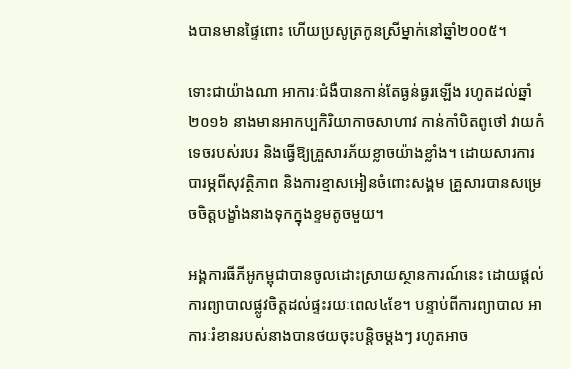ងបានមានផ្ទៃពោះ ហើយប្រសូត្រកូនស្រីម្នាក់នៅឆ្នាំ២០០៥។

ទោះជាយ៉ាងណា អាការៈជំងឺបានកាន់តែធ្ងន់ធ្ងរឡើង រហូតដល់ឆ្នាំ២០១៦ នាងមានអាកប្បកិរិយាកាចសាហាវ កាន់កាំបិតពូថៅ វាយកំទេចរបស់របរ និងធ្វើឱ្យគ្រួសារភ័យខ្លាចយ៉ាងខ្លាំង។ ដោយសារការបារម្ភពីសុវត្ថិភាព និងការខ្មាសអៀនចំពោះសង្គម គ្រួសារបានសម្រេចចិត្តបង្ខាំងនាងទុកក្នុងខ្ទមតូចមួយ។

អង្គការធីភីអូកម្ពុជាបានចូលដោះស្រាយស្ថានការណ៍នេះ ដោយផ្តល់ការព្យាបាលផ្លូវចិត្តដល់ផ្ទះរយៈពេល៤ខែ។ បន្ទាប់ពីការព្យាបាល អាការៈរំខានរបស់នាងបានថយចុះបន្តិចម្តងៗ រហូតអាច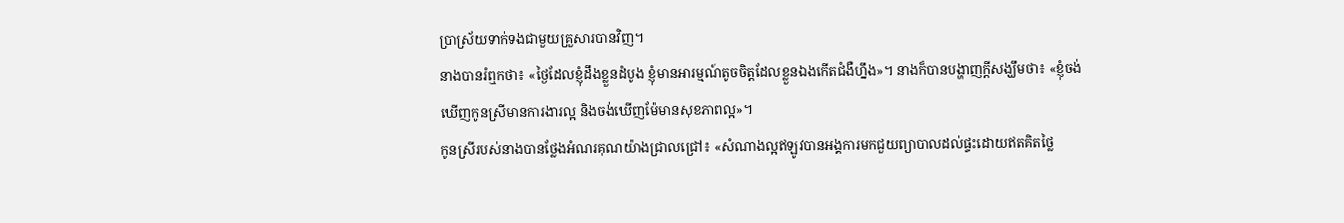ប្រាស្រ័យទាក់ទងជាមួយគ្រួសារបានវិញ។
នាងបានរំឮកថា៖ «ថ្ងៃដែលខ្ញុំដឹងខ្លួនដំបូង ខ្ញុំមានអារម្មណ៍តូចចិត្តដែលខ្លួនឯងកើតជំងឺហ្នឹង»។ នាងក៏បានបង្ហាញក្តីសង្ឃឹមថា៖ «ខ្ញុំចង់ឃើញកូនស្រីមានការងារល្អ និងចង់ឃើញម៉ែមានសុខភាពល្អ»។
កូនស្រីរបស់នាងបានថ្លែងអំណរគុណយ៉ាងជ្រាលជ្រៅ៖ «សំណាងល្អឥឡូវបានអង្គការមកជួយព្យាបាលដល់ផ្ទះដោយឥតគិតថ្លៃ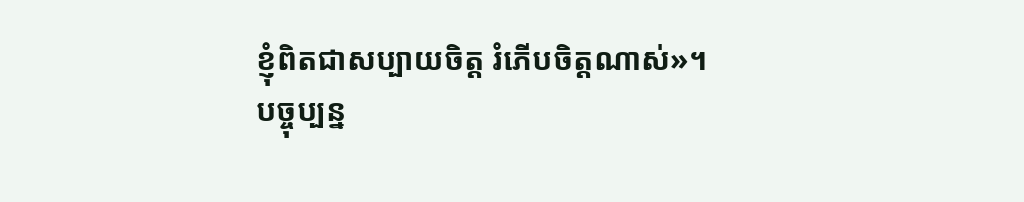ខ្ញុំពិតជាសប្បាយចិត្ត រំភើបចិត្តណាស់»។
បច្ចុប្បន្ន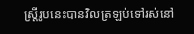ស្ត្រីរូបនេះបានវិលត្រឡប់ទៅរស់នៅ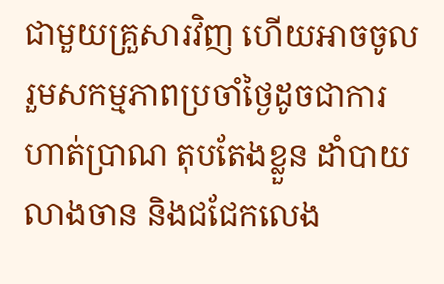ជាមួយគ្រួសារវិញ ហើយអាចចូលរួមសកម្មភាពប្រចាំថ្ងៃដូចជាការហាត់ប្រាណ តុបតែងខ្លួន ដាំបាយលាងចាន និងជជែកលេង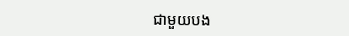ជាមួយបង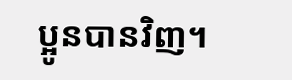ប្អូនបានវិញ។